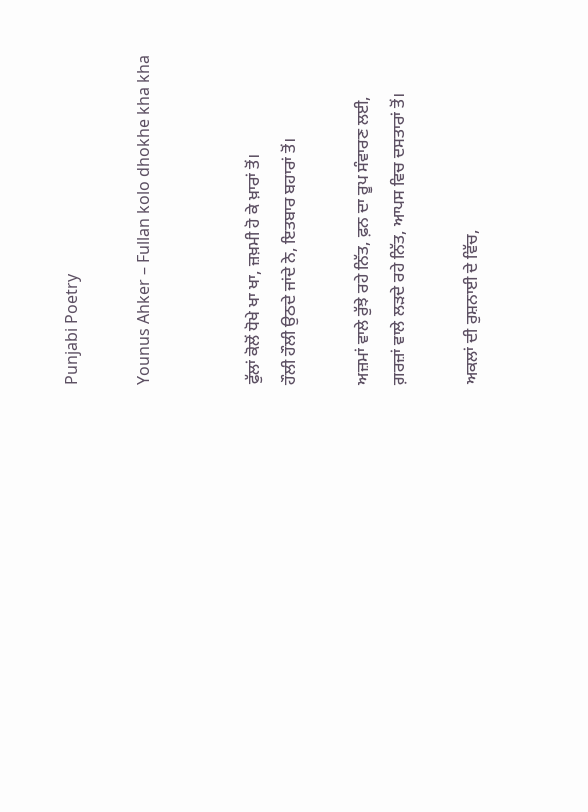Punjabi Poetry

Younus Ahker – Fullan kolo dhokhe kha kha


ਫੁੱਲਾਂ ਕੋਲੋਂ ਧੋਖੇ ਖਾ ਖਾ, ਜ਼ਖ਼ਮੀ ਹੋ ਕੇ ਖ਼ਾਰਾਂ ਤੋਂ।
ਹੌਲੀ ਹੌਲੀ ਉਠਦੇ ਜਾਂਦੇ ਨੇ, ਇਤਬਾਰ ਬਹਾਰਾਂ ਤੋਂ।

ਅਜ਼ਮਾਂ ਵਾਲੇ ਰੁੱਝੇ ਰਹੇ ਨਿੱਤ, ਫ਼ਨ ਦਾ ਰੂਪ ਸੰਵਾਰਣ ਲਈ,
ਗ਼ਰਜ਼ਾਂ ਵਾਲੇ ਲੜਦੇ ਰਹੇ ਨਿੱਤ, ਆਪਸ ਵਿਚ ਦਸਤਾਰਾਂ ਤੋਂ।

ਅਕਲਾਂ ਦੀ ਰੁਸ਼ਨਾਈ ਦੇ ਵਿੱਚ,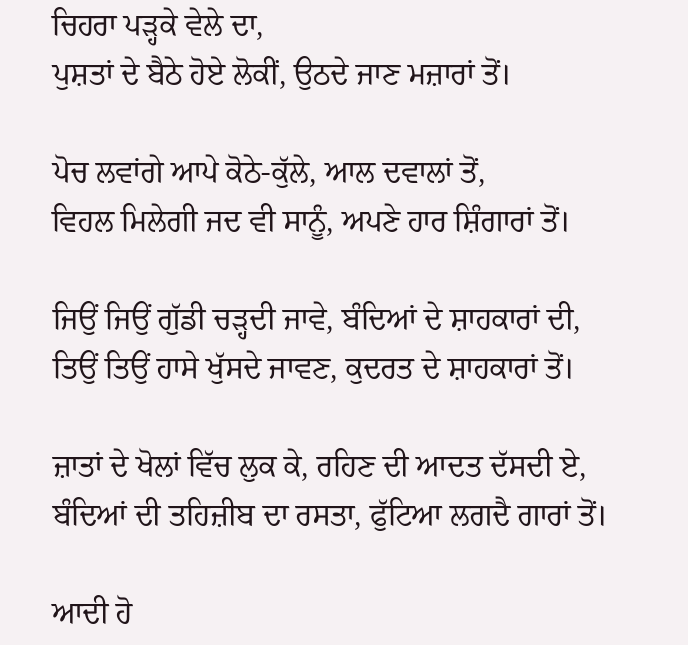ਚਿਹਰਾ ਪੜ੍ਹਕੇ ਵੇਲੇ ਦਾ,
ਪੁਸ਼ਤਾਂ ਦੇ ਬੈਠੇ ਹੋਏ ਲੋਕੀਂ, ਉਠਦੇ ਜਾਣ ਮਜ਼ਾਰਾਂ ਤੋਂ।

ਪੋਚ ਲਵਾਂਗੇ ਆਪੇ ਕੋਠੇ-ਕੁੱਲੇ, ਆਲ ਦਵਾਲਾਂ ਤੋਂ,
ਵਿਹਲ ਮਿਲੇਗੀ ਜਦ ਵੀ ਸਾਨੂੰ, ਅਪਣੇ ਹਾਰ ਸ਼ਿੰਗਾਰਾਂ ਤੋਂ।

ਜਿਉਂ ਜਿਉਂ ਗੁੱਡੀ ਚੜ੍ਹਦੀ ਜਾਵੇ, ਬੰਦਿਆਂ ਦੇ ਸ਼ਾਹਕਾਰਾਂ ਦੀ,
ਤਿਉਂ ਤਿਉਂ ਹਾਸੇ ਖੁੱਸਦੇ ਜਾਵਣ, ਕੁਦਰਤ ਦੇ ਸ਼ਾਹਕਾਰਾਂ ਤੋਂ।

ਜ਼ਾਤਾਂ ਦੇ ਖੋਲਾਂ ਵਿੱਚ ਲੁਕ ਕੇ, ਰਹਿਣ ਦੀ ਆਦਤ ਦੱਸਦੀ ਏ,
ਬੰਦਿਆਂ ਦੀ ਤਹਿਜ਼ੀਬ ਦਾ ਰਸਤਾ, ਫੁੱਟਿਆ ਲਗਦੈ ਗਾਰਾਂ ਤੋਂ।

ਆਦੀ ਹੋ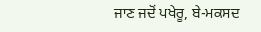ਜਾਣ ਜਦੋਂ ਪਖੇਰੂ, ਬੇ-ਮਕਸਦ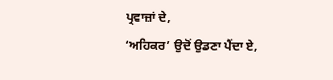ਪ੍ਰਵਾਜ਼ਾਂ ਦੇ,
‘ਅਹਿਕਰ’ ਉਦੋਂ ਉਡਣਾ ਪੈਂਦਾ ਏ,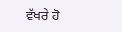ਵੱਖਰੇ ਹੋ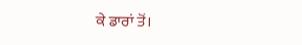ਕੇ ਡਾਰਾਂ ਤੋਂ।